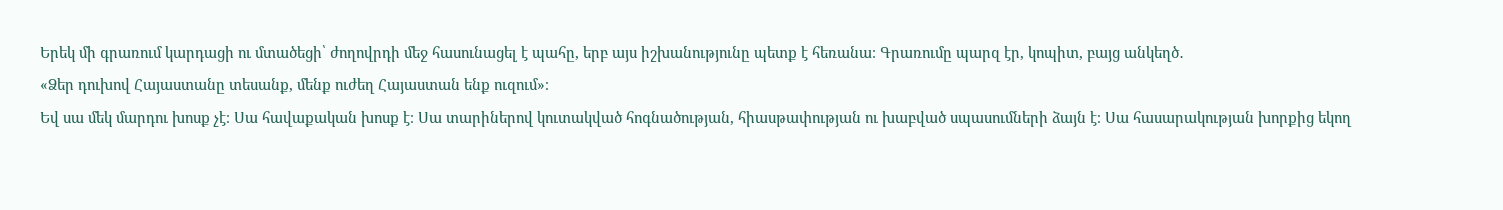Երեկ մի գրառում կարդացի ու մտածեցի՝ ժողովրդի մեջ հասունացել է պահը, երբ այս իշխանությունը պետք է հեռանա։ Գրառումը պարզ էր, կոպիտ, բայց անկեղծ․
«Ձեր դուխով Հայաստանը տեսանք, մենք ուժեղ Հայաստան ենք ուզում»։
Եվ սա մեկ մարդու խոսք չէ։ Սա հավաքական խոսք է։ Սա տարիներով կուտակված հոգնածության, հիասթափության ու խաբված սպասումների ձայն է։ Սա հասարակության խորքից եկող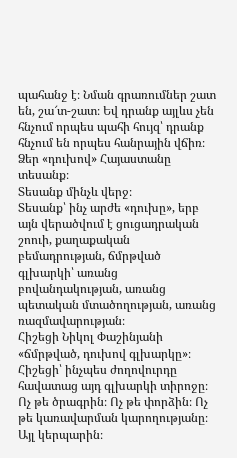պահանջ է։ Նման գրառումներ շատ են, շա՜տ-շատ։ Եվ դրանք այլևս չեն հնչում որպես պահի հույզ՝ դրանք հնչում են որպես հանրային վճիռ։
Ձեր «դուխով» Հայաստանը տեսանք։
Տեսանք մինչև վերջ։
Տեսանք՝ ինչ արժե «դուխը», երբ այն վերածվում է ցուցադրական շոուի, քաղաքական բեմադրության, ճմրթված գլխարկի՝ առանց բովանդակության, առանց պետական մտածողության, առանց ռազմավարության։
Հիշեցի Նիկոլ Փաշինյանի «ճմրթված, դուխով գլխարկը»։
Հիշեցի՝ ինչպես ժողովուրդը հավատաց այդ գլխարկի տիրոջը։ Ոչ թե ծրագրին։ Ոչ թե փորձին։ Ոչ թե կառավարման կարողությանը։ Այլ կերպարին։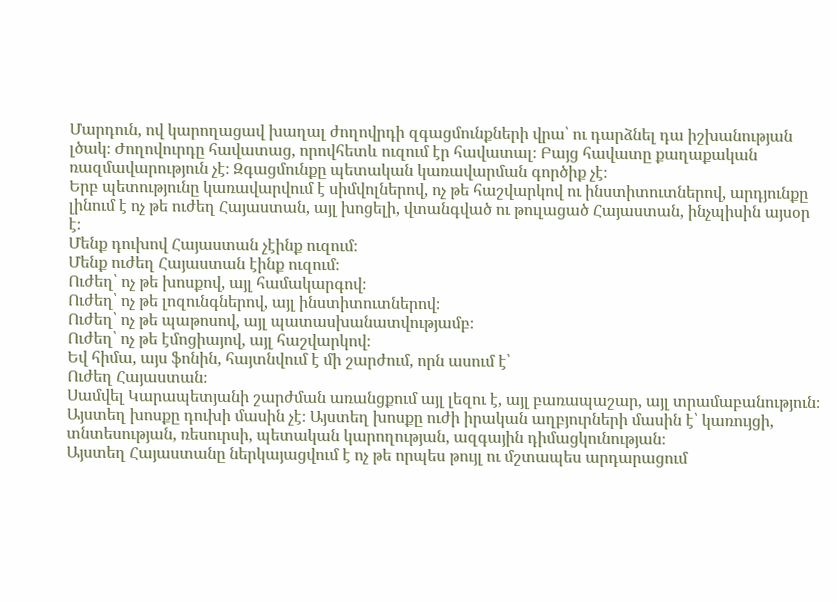Մարդուն, ով կարողացավ խաղալ ժողովրդի զգացմունքների վրա՝ ու դարձնել դա իշխանության լծակ։ Ժողովուրդը հավատաց, որովհետև ուզում էր հավատալ։ Բայց հավատը քաղաքական ռազմավարություն չէ։ Զգացմունքը պետական կառավարման գործիք չէ։
Երբ պետությունը կառավարվում է սիմվոլներով, ոչ թե հաշվարկով ու ինստիտուտներով, արդյունքը լինում է ոչ թե ուժեղ Հայաստան, այլ խոցելի, վտանգված ու թուլացած Հայաստան, ինչպիսին այսօր է։
Մենք դուխով Հայաստան չէինք ուզում։
Մենք ուժեղ Հայաստան էինք ուզում։
Ուժեղ՝ ոչ թե խոսքով, այլ համակարգով։
Ուժեղ՝ ոչ թե լոզունգներով, այլ ինստիտուտներով։
Ուժեղ՝ ոչ թե պաթոսով, այլ պատասխանատվությամբ։
Ուժեղ՝ ոչ թե էմոցիայով, այլ հաշվարկով։
Եվ հիմա, այս ֆոնին, հայտնվում է մի շարժում, որն ասում է՝
Ուժեղ Հայաստան։
Սամվել Կարապետյանի շարժման առանցքում այլ լեզու է, այլ բառապաշար, այլ տրամաբանություն։ Այստեղ խոսքը դուխի մասին չէ։ Այստեղ խոսքը ուժի իրական աղբյուրների մասին է՝ կառույցի, տնտեսության, ռեսուրսի, պետական կարողության, ազգային դիմացկունության։
Այստեղ Հայաստանը ներկայացվում է ոչ թե որպես թույլ ու մշտապես արդարացում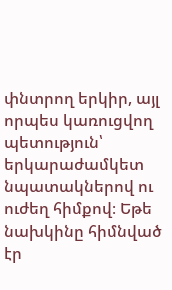փնտրող երկիր, այլ որպես կառուցվող պետություն՝ երկարաժամկետ նպատակներով ու ուժեղ հիմքով։ Եթե նախկինը հիմնված էր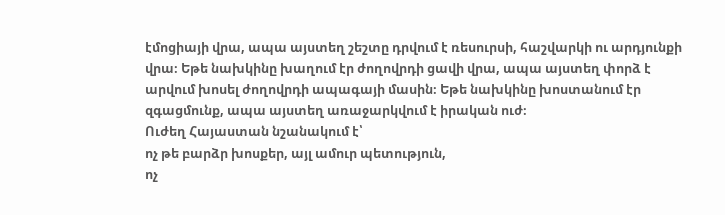էմոցիայի վրա, ապա այստեղ շեշտը դրվում է ռեսուրսի, հաշվարկի ու արդյունքի վրա։ Եթե նախկինը խաղում էր ժողովրդի ցավի վրա, ապա այստեղ փորձ է արվում խոսել ժողովրդի ապագայի մասին։ Եթե նախկինը խոստանում էր զգացմունք, ապա այստեղ առաջարկվում է իրական ուժ։
Ուժեղ Հայաստան նշանակում է՝
ոչ թե բարձր խոսքեր, այլ ամուր պետություն,
ոչ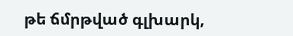թե ճմրթված գլխարկ,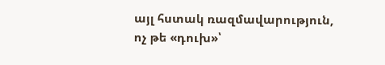այլ հստակ ռազմավարություն,
ոչ թե «դուխ»՝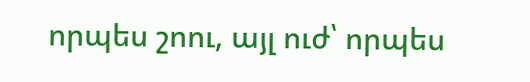որպես շոու, այլ ուժ՝ որպես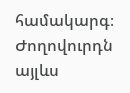համակարգ։
Ժողովուրդն այլևս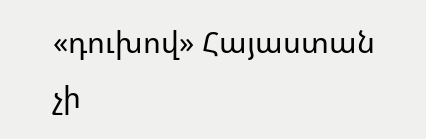«դուխով» Հայաստան չի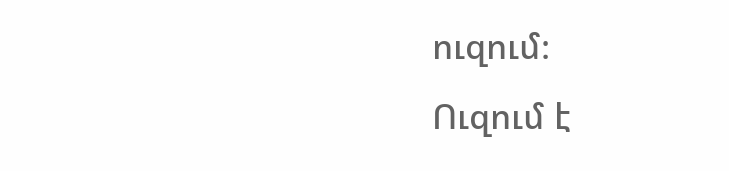ուզում։
Ուզում է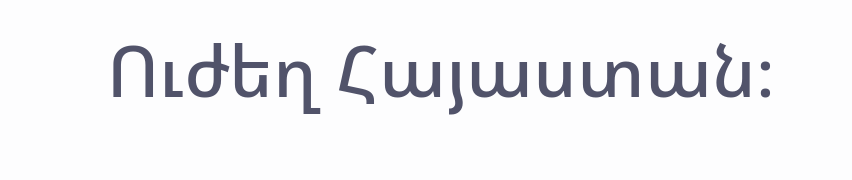Ուժեղ Հայաստան։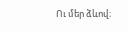Ու մեր ձևով։